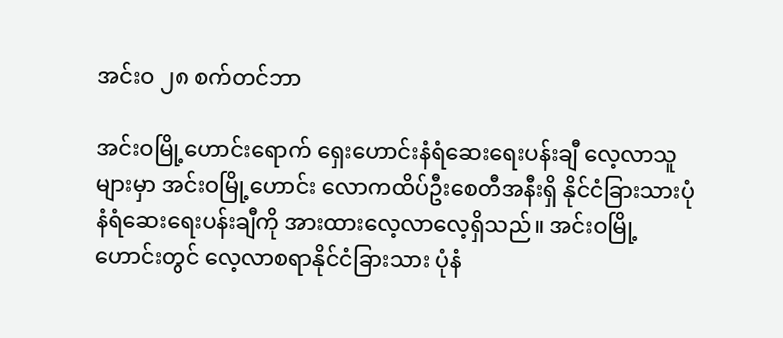အင်းဝ ၂၈ စက်တင်ဘာ

အင်းဝမြို့ဟောင်းရောက် ရှေးဟောင်းနံရံဆေးရေးပန်းချီ လေ့လာသူများမှာ အင်းဝမြို့ဟောင်း လောကထိပ်ဦးစေတီအနီးရှိ နိုင်ငံခြားသားပုံ နံရံဆေးရေးပန်းချီကို အားထားလေ့လာလေ့ရှိသည်။ အင်းဝမြို့ဟောင်းတွင် လေ့လာစရာနိုင်ငံခြားသား ပုံနံ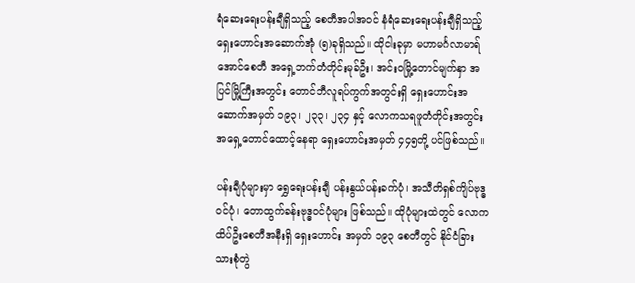ရံဆေးရေးပန်းချီရှိသည့် စေတီအပါအဝင် နံရံဆေးရေးပန်းချီရှိသည့် ရှေးဟောင်းအဆောက်အုံ (၅)ခုရှိသည်။ ထိုငါးခုမှာ မဟာမင်္ဂလာမာရ်အောင်စေတီ အရှေ့ဘက်တံတိုင်းမုခ်ဦး၊ အင်းဝမြို့တောင်မျက်နှာ အပြင်မြို့ကြီးအတွင်း တောင်ဘီလူရပ်ကွက်အတွင်းရှိ ရှေးဟောင်းအဆောက်အမှတ် ၁၉၃၊ ၂၃၃၊ ၂၃၄ နှင့် လောကသရဖူတံတိုင်းအတွင်း အရှေ့တောင်ထောင့်နေရာ ရှေးဟောင်းအမှတ် ၄၄၅တို့ ပင်ဖြစ်သည်။

ပန်းချီပုံများမှာ ရွှေရေးပန်းချီ ပန်းနွယ်ပန်းခက်ပုံ၊ အသီတိရှစ်ကျိပ်ဗုဒ္ဓဝင်ပုံ၊ တောထွက်ခန်းဗုဒ္ဓဝင်ပုံများ ဖြစ်သည်။ ထိုပုံများထဲတွင် လောကထိပ်ဦးစေတီအနီးရှိ ရှေးဟောင်း အမှတ် ၁၉၃ စေတီတွင် နိုင်ငံခြားသားစုံတွဲ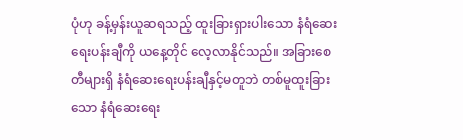ပုံဟု ခန့်မှန်းယူဆရသည့် ထူးခြားရှားပါးသော နံရံဆေးရေးပန်းချီကို ယနေ့တိုင် လေ့လာနိုင်သည်။ အခြားစေတီများရှိ နံရံဆေးရေးပန်းချီနှင့်မတူဘဲ တစ်မူထူးခြားသော နံရံဆေးရေး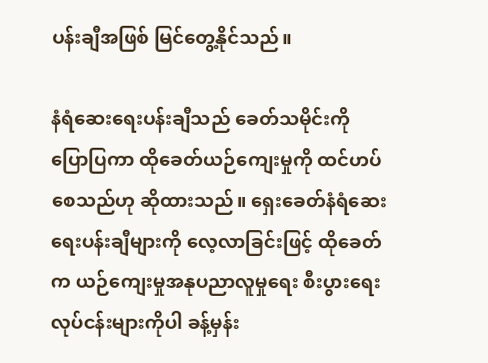ပန်းချီအဖြစ် မြင်တွေ့နိုင်သည်။

နံရံဆေးရေးပန်းချီသည် ခေတ်သမိုင်းကို ပြောပြကာ ထိုခေတ်ယဉ်ကျေးမှုကို ထင်ဟပ်စေသည်ဟု ဆိုထားသည်။ ရှေးခေတ်နံရံဆေးရေးပန်းချီများကို လေ့လာခြင်းဖြင့် ထိုခေတ်က ယဉ်ကျေးမှုအနုပညာလူမှုရေး စီးပွားရေးလုပ်ငန်းများကိုပါ ခန့်မှန်း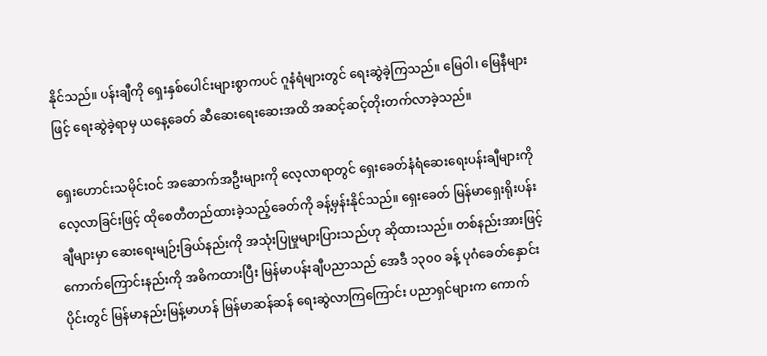နိုင်သည်။ ပန်းချီကို ရှေးနှစ်ပေါင်းများစွာကပင် ဂူနံရံများတွင် ရေးဆွဲခဲ့ကြသည်။ မြေဝါ၊ မြေနီများဖြင့် ရေးဆွဲခဲ့ရာမှ ယနေ့ခေတ် ဆီဆေးရေးဆေးအထိ အဆင့်ဆင့်တိုးတက်လာခဲ့သည်။

ရှေးဟောင်းသမိုင်းဝင် အဆောက်အဦးများကို လေ့လာရာတွင် ရှေးခေတ်နံရံဆေးရေးပန်းချီများကို လေ့လာခြင်းဖြင့် ထိုစေတီတည်ထားခဲ့သည့်ခေတ်ကို ခန့်မှန်းနိုင်သည်။ ရှေးခေတ် မြန်မာရှေးရိုးပန်းချီများမှာ ဆေးရေးမျဉ်းခြယ်နည်းကို အသုံးပြုမှုများပြားသည်ဟု ဆိုထားသည်။ တစ်နည်းအားဖြင့် ကောက်ကြောင်းနည်းကို အဓိကထားပြီး မြန်မာပန်းချီပညာသည် အေဒီ ၁၃၀၀ ခန့် ပုဂံခေတ်နှောင်းပိုင်းတွင် မြန်မာနည်းမြန့်မာဟန် မြန်မာဆန်ဆန် ရေးဆွဲလာကြကြောင်း ပညာရှင်များက ကောက်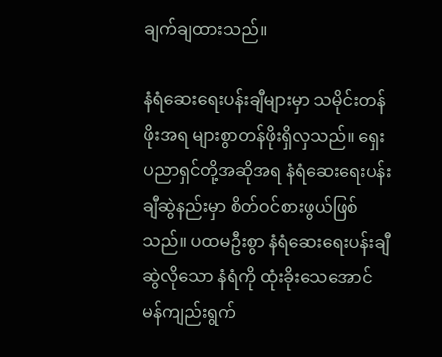ချက်ချထားသည်။

နံရံဆေးရေးပန်းချီများမှာ သမိုင်းတန်ဖိုးအရ များစွာတန်ဖိုးရှိလှသည်။ ရှေးပညာရှင်တို့အဆိုအရ နံရံဆေးရေးပန်းချီဆွဲနည်းမှာ စိတ်ဝင်စားဖွယ်ဖြစ်သည်။ ပထမဦးစွာ နံရံဆေးရေးပန်းချီဆွဲလိုသော နံရံကို ထုံးခိုးသေအောင် မန်ကျည်းရွက်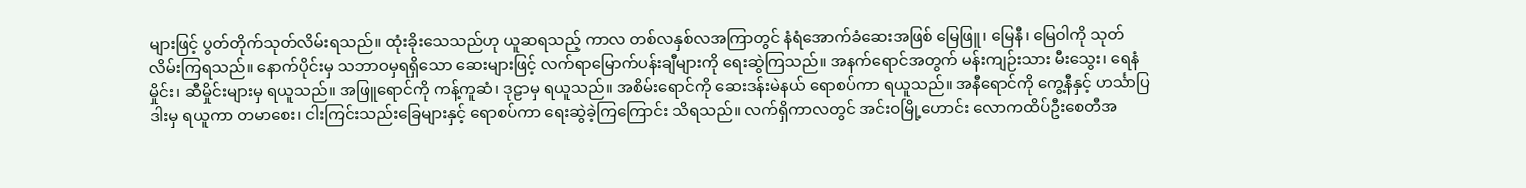များဖြင့် ပွတ်တိုက်သုတ်လိမ်းရသည်။ ထုံးခိုးသေသည်ဟု ယူဆရသည့် ကာလ တစ်လနှစ်လအကြာတွင် နံရံအောက်ခံဆေးအဖြစ် မြေဖြူ၊ မြေနီ၊ မြေဝါကို သုတ်လိမ်းကြရသည်။ နောက်ပိုင်းမှ သဘာဝမှရရှိသော ဆေးများဖြင့် လက်ရာမြောက်ပန်းချီများကို ရေးဆွဲကြသည်။ အနက်ရောင်အတွက် မန်းကျဉ်းသား မီးသွေး၊ ရေနံမှိုင်း၊ ဆီမှိုင်းများမှ ရယူသည်။ အဖြူရောင်ကို ကန့်ကူဆံ၊ ဒုဠာမှ ရယူသည်။ အစိမ်းရောင်ကို ဆေးဒန်းမဲနယ် ရောစပ်ကာ ရယူသည်။ အနီရောင်ကို ကွေ့နီနှင့် ဟင်္သာပြဒါးမှ ရယူကာ တမာစေး၊ ငါးကြင်းသည်းခြေများနှင့် ရောစပ်ကာ ရေးဆွဲခဲ့ကြကြောင်း သိရသည်။ လက်ရှိကာလတွင် အင်းဝမြို့ဟောင်း လောကထိပ်ဦးစေတီအ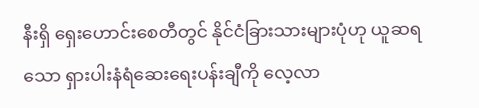နီးရှိ ရှေးဟောင်းစေတီတွင် နိုင်ငံခြားသားများပုံဟု ယူဆရသော ရှားပါးနံရံဆေးရေးပန်းချီကို လေ့လာ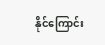နိုင်ကြောင်း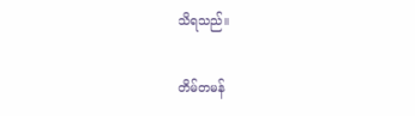သိရသည်။

တိမ်တမန်